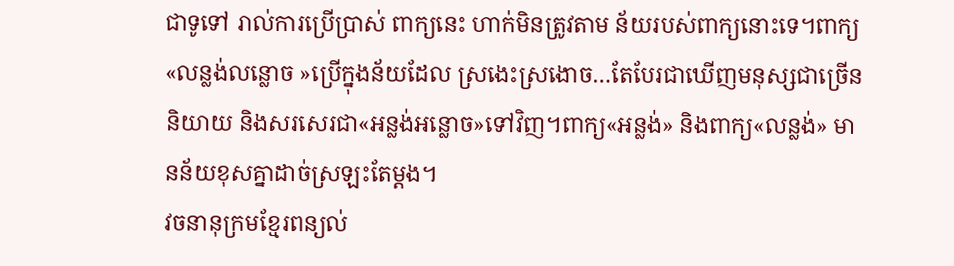ជាទូទៅ រាល់ការប្រើប្រាស់ ពាក្យនេះ ហាក់មិនត្រូវតាម ន័យរបស់ពាក្យនោះទេ។ពាក្យ«លន្លង់លន្លោច »ប្រើក្នុងន័យដែល ស្រងេះស្រងោច…តែបែរជាឃើញមនុស្សជាច្រើន និយាយ និងសរសេរជា«អន្លង់អន្លោច»ទៅវិញ។ពាក្យ«អន្លង់» និងពាក្យ«លន្លង់» មានន័យខុសគ្នាដាច់ស្រឡះតែម្តង។
វចនានុក្រមខ្មែរពន្យល់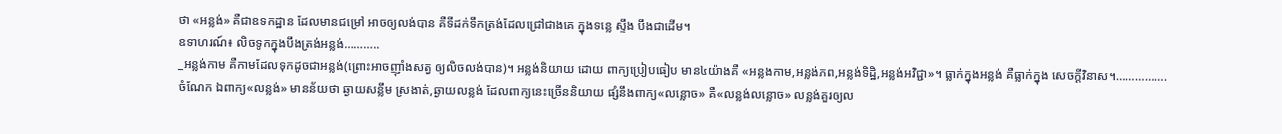ថា «អន្លង់» គឺជាឧទកដ្ឋាន ដែលមានជម្រៅ អាចឲ្យលង់បាន គឺទីដក់ទឹកត្រង់ដែលជ្រៅជាងគេ ក្នុងទន្លេ ស្ទឹង បឹងជាដើម។
ឧទាហរណ៍៖ លិចទូកក្នុងបឹងត្រង់អន្លង់………..
_អន្លង់កាម គឺកាមដែលទុកដូចជាអន្លង់(ព្រោះអាចញ៉ាំងសត្វ ឲ្យលិចលង់បាន)។ អន្លង់និយាយ ដោយ ពាក្យប្រៀបធៀប មាន៤យ៉ាងគឺ «អន្លងកាម,អន្លង់ភព,អន្លង់ទិដ្ឋិ,អន្លង់អវិជ្ជា»។ ធ្លាក់ក្នុងអន្លង់ គឺធ្លាក់ក្នុង សេចក្តីវិនាស។…………….
ចំណែក ឯពាក្យ«លន្លង់» មានន័យថា ឆ្ងាយសន្លឹម ស្រងាត់,ឆ្ងាយលន្លង់ ដែលពាក្យនេះច្រើននិយាយ ផ្សំនឹងពាក្យ«លន្លោច» គឺ«លន្លង់លន្លោច» លន្លង់គួរឲ្យល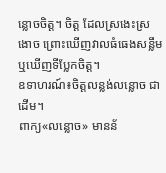ន្លោចចិត្ត។ ចិត្ត ដែលស្រងេះស្រងោច ព្រោះឃើញវាលធំធេងសន្លឹម ឬឃើញទីប្លែកចិត្ត។
ឧទាហរណ៍៖ចិត្តលន្លង់លន្លោច ជាដើម។
ពាក្យ«លន្លោច» មានន័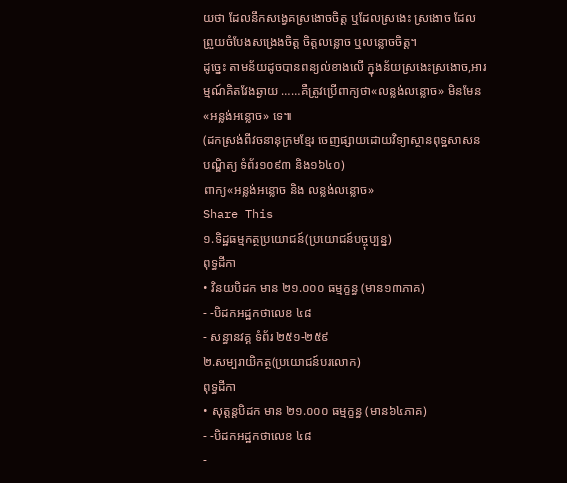យថា ដែលនឹកសង្វេគស្រងោចចិត្ត ឬដែលស្រងេះ ស្រងោច ដែលព្រួយចំបែងសង្រេងចិត្ត ចិត្តលន្លោច ឬលន្លោចចិត្ត។
ដូច្នេះ តាមន័យដូចបានពន្យល់ខាងលើ ក្នុងន័យស្រងេះស្រងោច,អារម្មណ៍គិតវែងឆ្ងាយ ……គឺត្រូវប្រើពាក្យថា«លន្លង់លន្លោច» មិនមែន«អន្លង់អន្លោច» ទេ៕
(ដកស្រង់ពីវចនានុក្រមខ្មែរ ចេញផ្សាយដោយវិទ្យាស្ថានពុទ្ឋសាសនបណ្ឌិត្យ ទំព័រ១០៩៣ និង១៦៤០)
ពាក្យ«អន្លង់អន្លោច និង លន្លង់លន្លោច»
Share This
១.ទិដ្ឋធម្មកត្ថប្រយោជន៍(ប្រយោជន៍បច្ចុប្បន្ន)
ពុទ្ធដីកា
• វិនយបិដក មាន ២១.០០០ ធម្មក្ខន្ធ (មាន១៣ភាគ)
- -បិដកអដ្ឋកថាលេខ ៤៨
- សន្ធានវគ្គ ទំព័រ ២៥១-២៥៩
២.សម្បរាយិកត្ថ(ប្រយោជន៍បរលោក)
ពុទ្ធដីកា
• សុត្តន្តបិដក មាន ២១.០០០ ធម្មក្ខន្ធ (មាន៦៤ភាគ)
- -បិដកអដ្ឋកថាលេខ ៤៨
-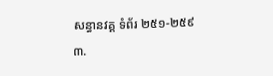សន្ធានវគ្គ ទំព័រ ២៥១-២៥៩
៣.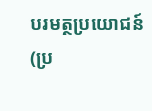បរមត្ថប្រយោជន៍
(ប្រ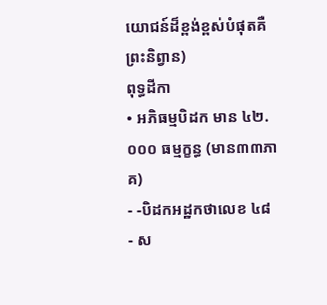យោជន៍ដ៏ខ្ពង់ខ្ពស់បំផុតគឺព្រះនិព្វាន)
ពុទ្ធដីកា
• អភិធម្មបិដក មាន ៤២.០០០ ធម្មក្ខន្ធ (មាន៣៣ភាគ)
- -បិដកអដ្ឋកថាលេខ ៤៨
- ស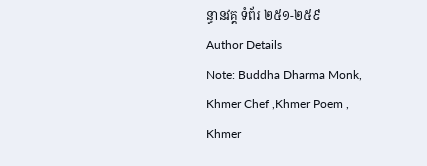ន្ធានវគ្គ ទំព័រ ២៥១-២៥៩
Author Details
Note: Buddha Dharma Monk, Khmer Chef ,Khmer Poem , Khmer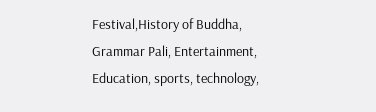Festival,History of Buddha, Grammar Pali, Entertainment, Education, sports, technology,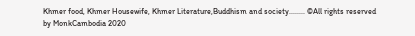Khmer food, Khmer Housewife, Khmer Literature,Buddhism and society........ ©All rights reserved by MonkCambodia 2020